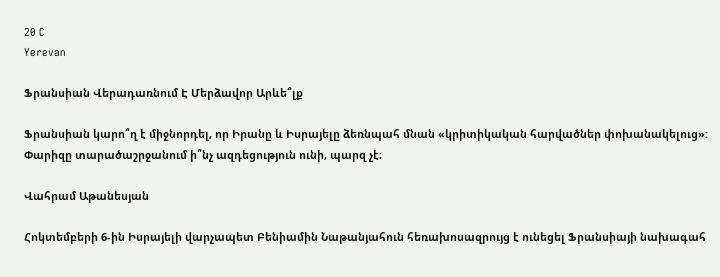20 C
Yerevan

Ֆրանսիան Վերադառնում Է Մերձավոր Արևե՞լք

Ֆրանսիան կարո՞ղ է միջնորդել, որ Իրանը և Իսրայելը ձեռնպահ մնան «կրիտիկական հարվածներ փոխանակելուց»: Փարիզը տարածաշրջանում ի՞նչ ազդեցություն ունի, պարզ չէ։

Վահրամ Աթանեսյան

Հոկտեմբերի 6‑ին Իսրայելի վարչապետ Բենիամին Նաթանյահուն հեռախոսազրույց է ունեցել Ֆրանսիայի նախագահ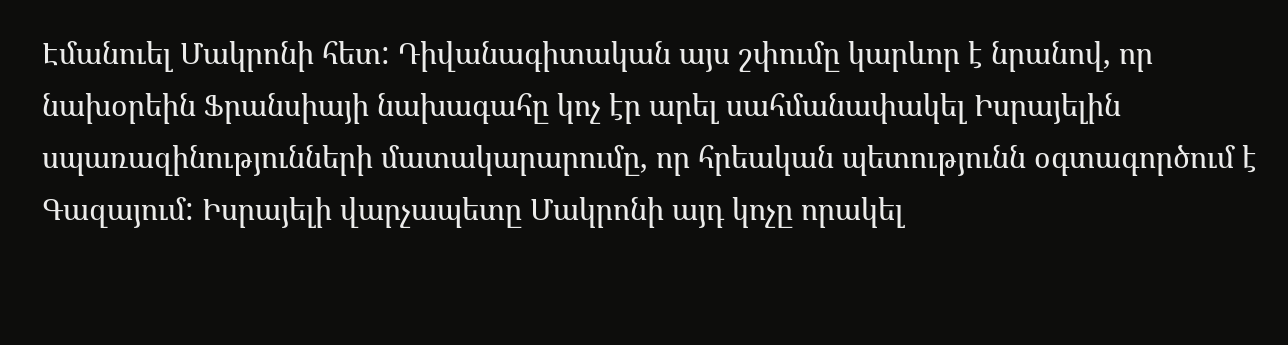Էմանուել Մակրոնի հետ: Դիվանագիտական այս շփումը կարևոր է նրանով, որ նախօրեին Ֆրանսիայի նախագահը կոչ էր արել սահմանափակել Իսրայելին սպառազինությունների մատակարարումը, որ հրեական պետությունն օգտագործում է Գազայում: Իսրայելի վարչապետը Մակրոնի այդ կոչը որակել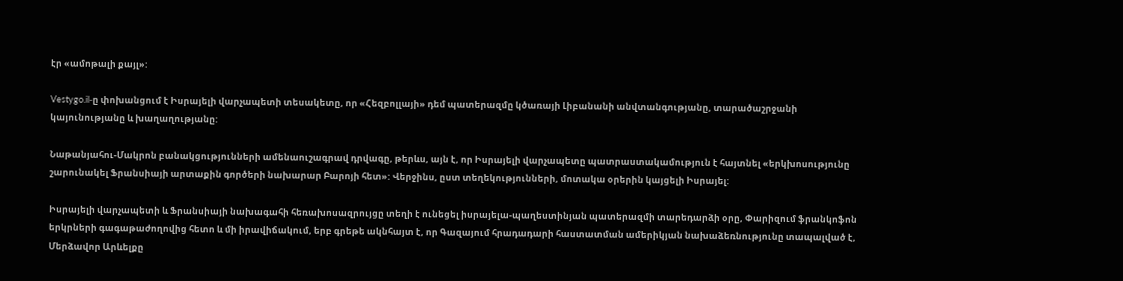էր «ամոթալի քայլ»:

Vestygo.il‑ը փոխանցում է Իսրայելի վարչապետի տեսակետը, որ «Հեզբոլլայի» դեմ պատերազմը կծառայի Լիբանանի անվտանգությանը, տարածաշրջանի կայունությանը և խաղաղությանը:

Նաթանյահու-Մակրոն բանակցությունների ամենաուշագրավ դրվագը, թերևս, այն է, որ Իսրայելի վարչապետը պատրաստակամություն է հայտնել «երկխոսությունը շարունակել Ֆրանսիայի արտաքին գործերի նախարար Բարոյի հետ»: Վերջինս, ըստ տեղեկությունների, մոտակա օրերին կայցելի Իսրայել:

Իսրայելի վարչապետի և Ֆրանսիայի նախագահի հեռախոսազրույցը տեղի է ունեցել իսրայելա-պաղեստինյան պատերազմի տարեդարձի օրը, Փարիզում ֆրանկոֆոն երկրների գագաթաժողովից հետո և մի իրավիճակում, երբ գրեթե ակնհայտ է, որ Գազայում հրադադարի հաստատման ամերիկյան նախաձեռնությունը տապալված է, Մերձավոր Արևելքը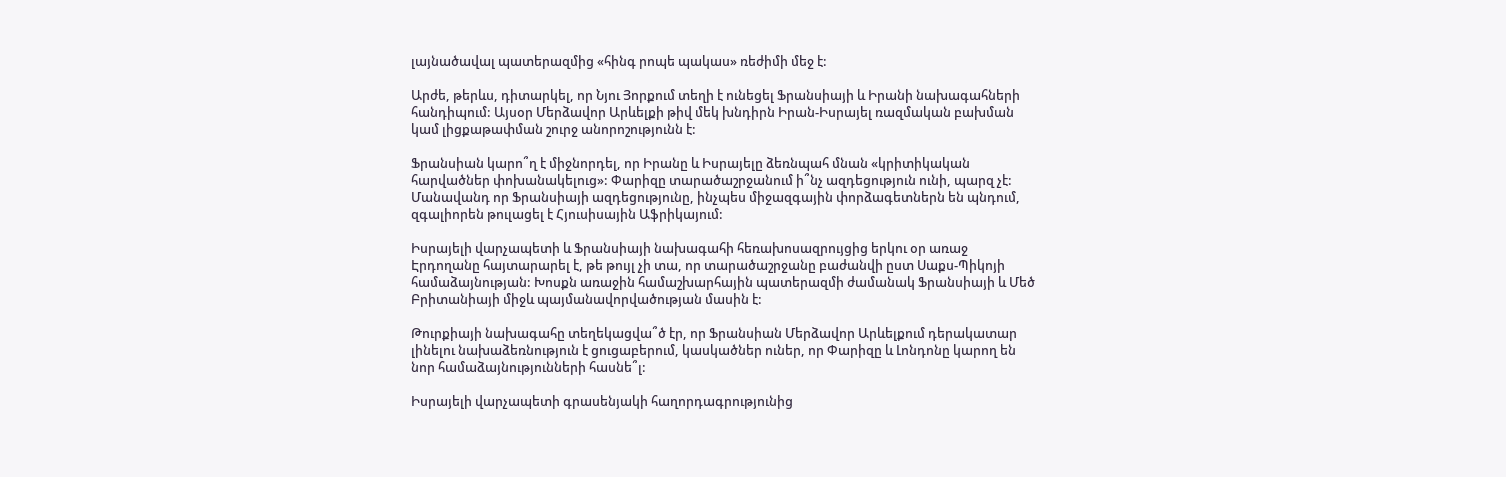լայնածավալ պատերազմից «հինգ րոպե պակաս» ռեժիմի մեջ է:

Արժե, թերևս, դիտարկել, որ Նյու Յորքում տեղի է ունեցել Ֆրանսիայի և Իրանի նախագահների հանդիպում: Այսօր Մերձավոր Արևելքի թիվ մեկ խնդիրն Իրան-Իսրայել ռազմական բախման կամ լիցքաթափման շուրջ անորոշությունն է:

Ֆրանսիան կարո՞ղ է միջնորդել, որ Իրանը և Իսրայելը ձեռնպահ մնան «կրիտիկական հարվածներ փոխանակելուց»: Փարիզը տարածաշրջանում ի՞նչ ազդեցություն ունի, պարզ չէ: Մանավանդ որ Ֆրանսիայի ազդեցությունը, ինչպես միջազգային փորձագետներն են պնդում, զգալիորեն թուլացել է Հյուսիսային Աֆրիկայում:

Իսրայելի վարչապետի և Ֆրանսիայի նախագահի հեռախոսազրույցից երկու օր առաջ Էրդողանը հայտարարել է, թե թույլ չի տա, որ տարածաշրջանը բաժանվի ըստ Սաքս-Պիկոյի համաձայնության: Խոսքն առաջին համաշխարհային պատերազմի ժամանակ Ֆրանսիայի և Մեծ Բրիտանիայի միջև պայմանավորվածության մասին է:

Թուրքիայի նախագահը տեղեկացվա՞ծ էր, որ Ֆրանսիան Մերձավոր Արևելքում դերակատար լինելու նախաձեռնություն է ցուցաբերում, կասկածներ ուներ, որ Փարիզը և Լոնդոնը կարող են նոր համաձայնությունների հասնե՞լ:

Իսրայելի վարչապետի գրասենյակի հաղորդագրությունից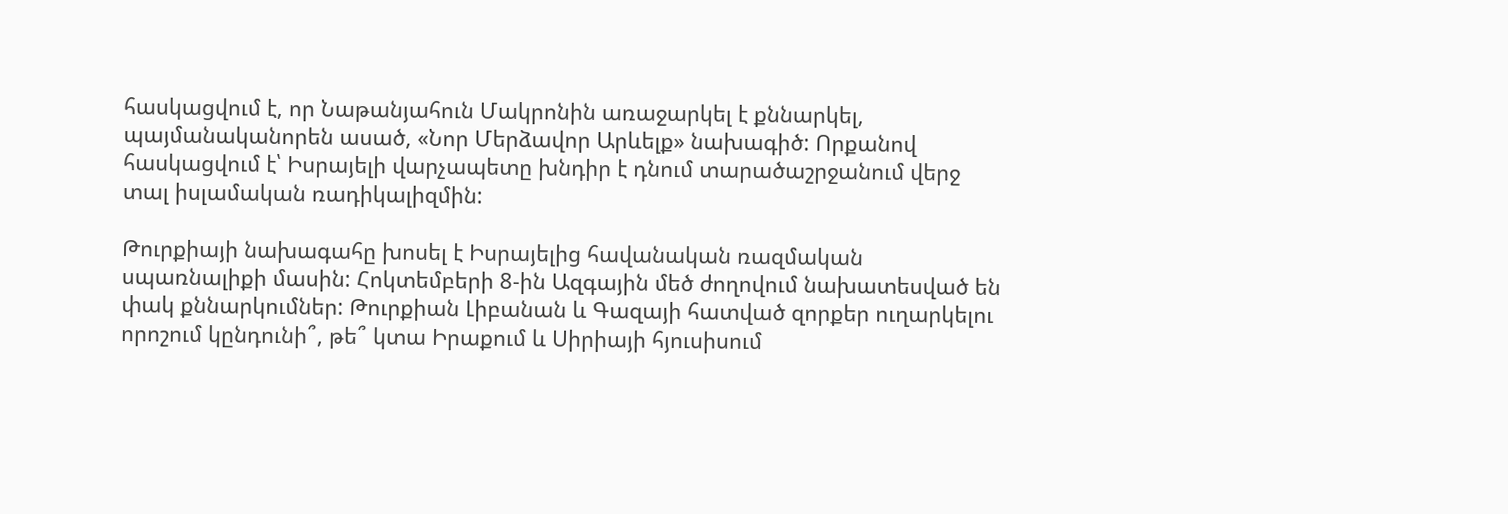հասկացվում է, որ Նաթանյահուն Մակրոնին առաջարկել է քննարկել, պայմանականորեն ասած, «Նոր Մերձավոր Արևելք» նախագիծ: Որքանով հասկացվում է՝ Իսրայելի վարչապետը խնդիր է դնում տարածաշրջանում վերջ տալ իսլամական ռադիկալիզմին:

Թուրքիայի նախագահը խոսել է Իսրայելից հավանական ռազմական սպառնալիքի մասին: Հոկտեմբերի 8‑ին Ազգային մեծ ժողովում նախատեսված են փակ քննարկումներ: Թուրքիան Լիբանան և Գազայի հատված զորքեր ուղարկելու որոշում կընդունի՞, թե՞ կտա Իրաքում և Սիրիայի հյուսիսում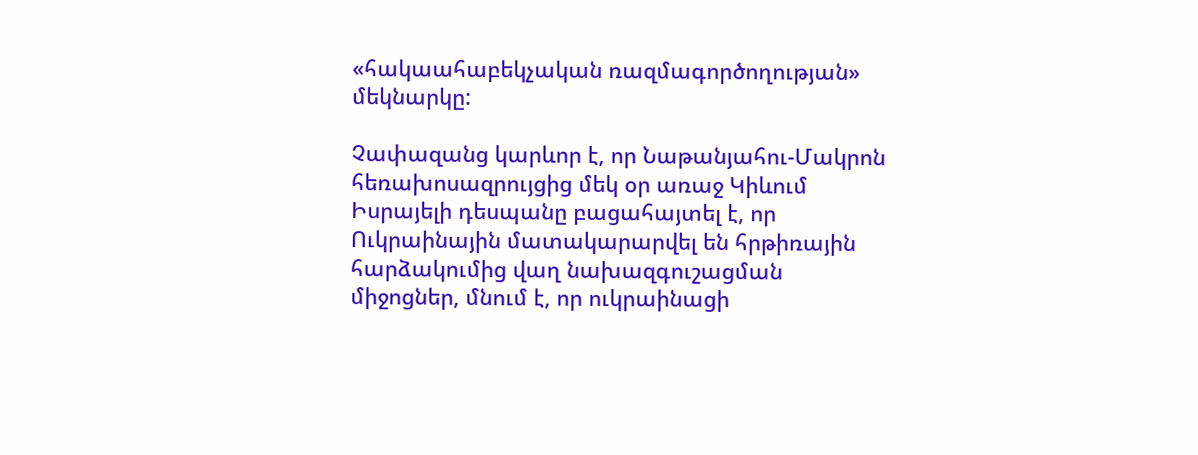«հակաահաբեկչական ռազմագործողության» մեկնարկը:

Չափազանց կարևոր է, որ Նաթանյահու-Մակրոն հեռախոսազրույցից մեկ օր առաջ Կիևում Իսրայելի դեսպանը բացահայտել է, որ Ուկրաինային մատակարարվել են հրթիռային հարձակումից վաղ նախազգուշացման միջոցներ, մնում է, որ ուկրաինացի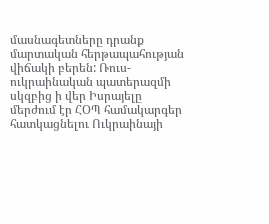մասնագետները դրանք մարտական հերթապահության վիճակի բերեն: Ռուս-ուկրաինական պատերազմի սկզբից ի վեր Իսրայելը մերժում էր ՀՕՊ համակարգեր հատկացնելու Ուկրաինայի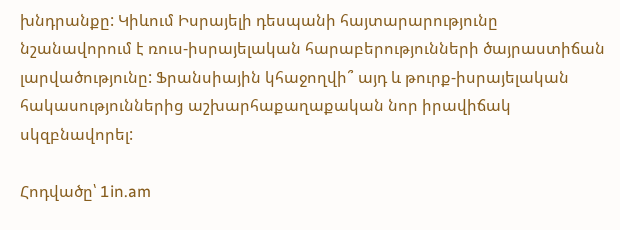խնդրանքը: Կիևում Իսրայելի դեսպանի հայտարարությունը նշանավորում է ռուս-իսրայելական հարաբերությունների ծայրաստիճան լարվածությունը: Ֆրանսիային կհաջողվի՞ այդ և թուրք-իսրայելական հակասություններից աշխարհաքաղաքական նոր իրավիճակ սկզբնավորել:

Հոդվածը՝ 1in.am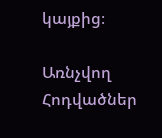կայքից։

Առնչվող Հոդվածներ